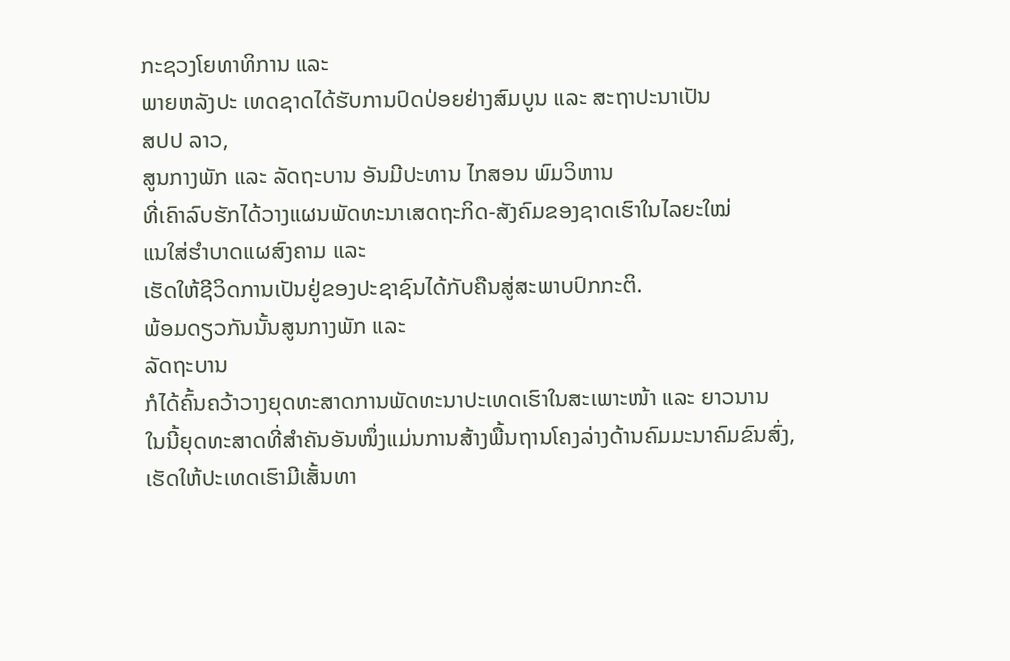ກະຊວງໂຍທາທິການ ແລະ
ພາຍຫລັງປະ ເທດຊາດໄດ້ຮັບການປົດປ່ອຍຢ່າງສົມບູນ ແລະ ສະຖາປະນາເປັນ
ສປປ ລາວ,
ສູນກາງພັກ ແລະ ລັດຖະບານ ອັນມີປະທານ ໄກສອນ ພົມວິຫານ
ທີ່ເຄົາລົບຮັກໄດ້ວາງແຜນພັດທະນາເສດຖະກິດ-ສັງຄົມຂອງຊາດເຮົາໃນໄລຍະໃໝ່
ແນໃສ່ຮຳບາດແຜສົງຄາມ ແລະ
ເຮັດໃຫ້ຊີວິດການເປັນຢູ່ຂອງປະຊາຊົນໄດ້ກັບຄືນສູ່ສະພາບປົກກະຕິ.
ພ້ອມດຽວກັນນັ້ນສູນກາງພັກ ແລະ
ລັດຖະບານ
ກໍໄດ້ຄົ້ນຄວ້າວາງຍຸດທະສາດການພັດທະນາປະເທດເຮົາໃນສະເພາະໜ້າ ແລະ ຍາວນານ
ໃນນີ້ຍຸດທະສາດທີ່ສຳຄັນອັນໜຶ່ງແມ່ນການສ້າງພື້ນຖານໂຄງລ່າງດ້ານຄົມມະນາຄົມຂົນສົ່ງ,
ເຮັດໃຫ້ປະເທດເຮົາມີເສັ້ນທາ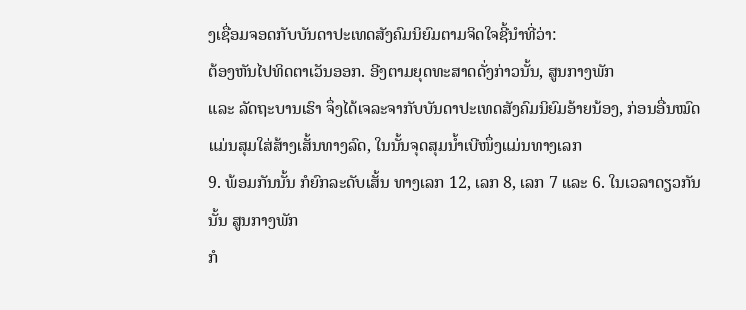ງເຊື່ອມຈອດກັບບັນດາປະເທດສັງຄົມນິຍົມຕາມຈິດໃຈຊີ້ນຳທີ່ວ່າ:
ຕ້ອງຫັນໄປທິດຕາເວັນອອກ. ອີງຕາມຍຸດທະສາດດັ່ງກ່າວນັ້ນ, ສູນກາງພັກ
ແລະ ລັດຖະບານເຮົາ ຈຶ່ງໄດ້ເຈລະຈາກັບບັນດາປະເທດສັງຄົມນິຍົມອ້າຍນ້ອງ, ກ່ອນອື່ນໝົດແມ່ນສຸມໃສ່ສ້າງເສັ້ນທາງລົດ, ໃນນັ້ນຈຸດສຸມນ້ຳເບີໜຶ່ງແມ່ນທາງເລກ
9. ພ້ອມກັນນັ້ນ ກໍຍົກລະດັບເສັ້ນ ທາງເລກ 12, ເລກ 8, ເລກ 7 ແລະ 6. ໃນເວລາດຽວກັນນັ້ນ ສູນກາງພັກ
ກໍ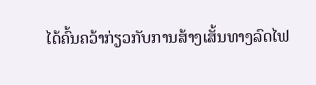ໄດ້ຄົ້ນຄວ້າກ່ຽວກັບການສ້າງເສັ້ນທາງລົດໄຟ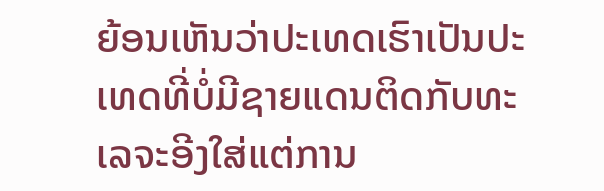ຍ້ອນເຫັນວ່າປະເທດເຮົາເປັນປະເທດທີ່ບໍ່ມີຊາຍແດນຕິດກັບທະເລຈະອີງໃສ່ແຕ່ການ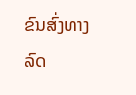ຂົນສົ່ງທາງລົດ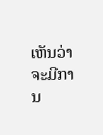ເຫັນວ່າຈະມີການ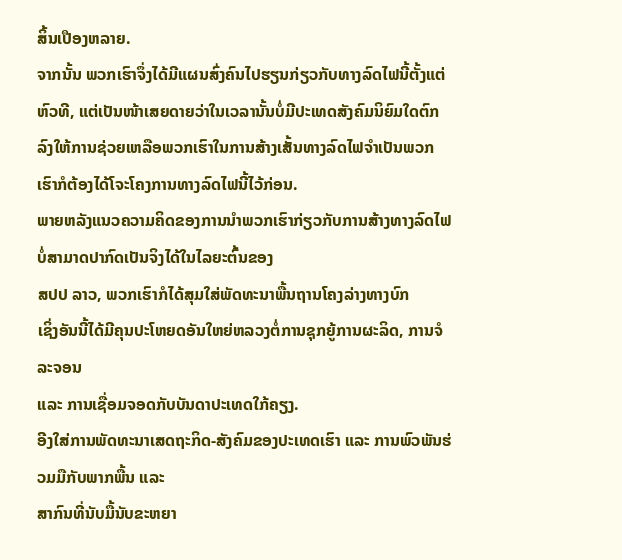ສິ້ນເປືອງຫລາຍ.
ຈາກນັ້ນ ພວກເຮົາຈຶ່ງໄດ້ມີແຜນສົ່ງຄົນໄປຮຽນກ່ຽວກັບທາງລົດໄຟນີ້ຕັ້ງແຕ່ຫົວທີ, ແຕ່ເປັນໜ້າເສຍດາຍວ່າໃນເວລານັ້ນບໍ່ມີປະເທດສັງຄົມນິຍົມໃດຕົກລົງໃຫ້ການຊ່ວຍເຫລືອພວກເຮົາໃນການສ້າງເສັ້ນທາງລົດໄຟຈຳເປັນພວກເຮົາກໍຕ້ອງໄດ້ໂຈະໂຄງການທາງລົດໄຟນີ້ໄວ້ກ່ອນ.
ພາຍຫລັງແນວຄວາມຄິດຂອງການນຳພວກເຮົາກ່ຽວກັບການສ້າງທາງລົດໄຟບໍ່ສາມາດປາກົດເປັນຈິງໄດ້ໃນໄລຍະຕົ້ນຂອງ
ສປປ ລາວ, ພວກເຮົາກໍໄດ້ສຸມໃສ່ພັດທະນາພື້ນຖານໂຄງລ່າງທາງບົກ
ເຊິ່ງອັນນີ້ໄດ້ມີຄຸນປະໂຫຍດອັນໃຫຍ່ຫລວງຕໍ່ການຊຸກຍູ້ການຜະລິດ, ການຈໍລະຈອນ
ແລະ ການເຊື່ອມຈອດກັບບັນດາປະເທດໃກ້ຄຽງ.
ອີງໃສ່ການພັດທະນາເສດຖະກິດ-ສັງຄົມຂອງປະເທດເຮົາ ແລະ ການພົວພັນຮ່ວມມືກັບພາກພື້ນ ແລະ
ສາກົນທີ່ນັບມື້ນັບຂະຫຍາ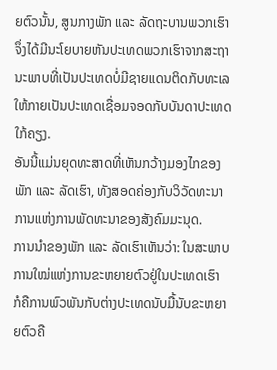ຍຕົວນັ້ນ, ສູນກາງພັກ ແລະ ລັດຖະບານພວກເຮົາ
ຈຶ່ງໄດ້ມີນະໂຍບາຍຫັນປະເທດພວກເຮົາຈາກສະຖານະພາບທີ່ເປັນປະເທດບໍ່ມີຊາຍແດນຕິດກັບທະເລໃຫ້ກາຍເປັນປະເທດເຊື່ອມຈອດກັບບັນດາປະເທດໃກ້ຄຽງ.
ອັນນີ້ແມ່ນຍຸດທະສາດທີ່ເຫັນກວ້າງມອງໄກຂອງພັກ ແລະ ລັດເຮົາ, ທັງສອດຄ່ອງກັບວິວັດທະນາການແຫ່ງການພັດທະນາຂອງສັງຄົມມະນຸດ.
ການນຳຂອງພັກ ແລະ ລັດເຮົາເຫັນວ່າ: ໃນສະພາບການໃໝ່ແຫ່ງການຂະຫຍາຍຕົວຢູ່ໃນປະເທດເຮົາ
ກໍຄືການພົວພັນກັບຕ່າງປະເທດນັບມື້ນັບຂະຫຍາຍຕົວຄື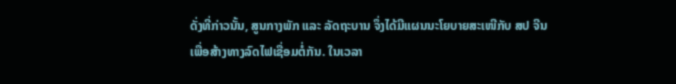ດັ່ງທີ່ກ່າວນັ້ນ, ສູນກາງພັກ ແລະ ລັດຖະບານ ຈຶ່ງໄດ້ມີແຜນນະໂຍບາຍສະເໜີກັບ ສປ ຈີນ
ເພື່ອສ້າງທາງລົດໄຟເຊື່ອມຕໍ່ກັນ. ໃນເວລາ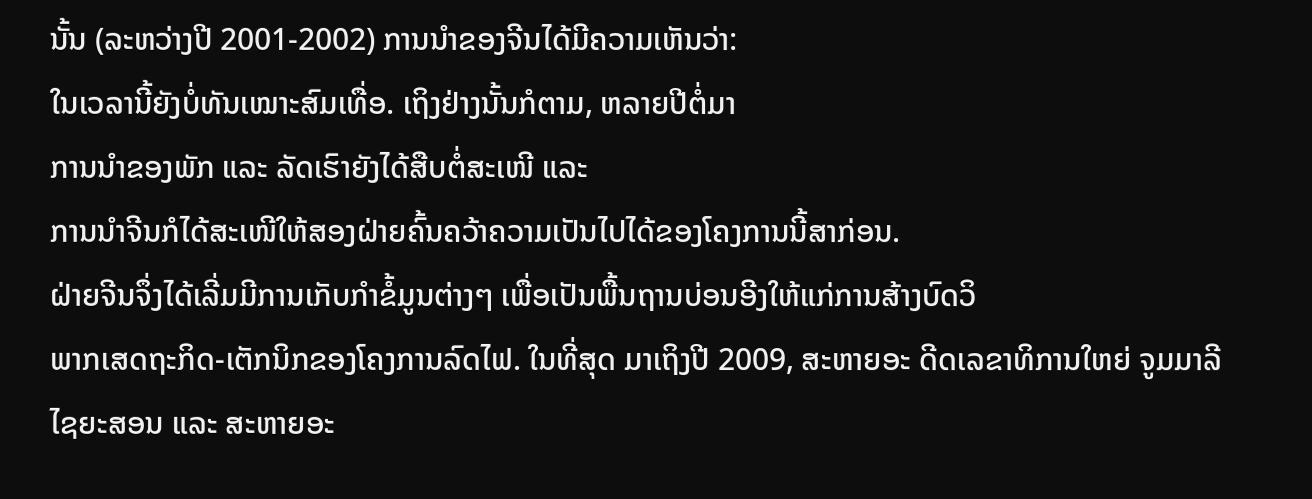ນັ້ນ (ລະຫວ່າງປີ 2001-2002) ການນຳຂອງຈີນໄດ້ມີຄວາມເຫັນວ່າ:
ໃນເວລານີ້ຍັງບໍ່ທັນເໝາະສົມເທື່ອ. ເຖິງຢ່າງນັ້ນກໍຕາມ, ຫລາຍປີຕໍ່ມາ
ການນຳຂອງພັກ ແລະ ລັດເຮົາຍັງໄດ້ສືບຕໍ່ສະເໜີ ແລະ
ການນຳຈີນກໍໄດ້ສະເໜີໃຫ້ສອງຝ່າຍຄົ້ນຄວ້າຄວາມເປັນໄປໄດ້ຂອງໂຄງການນີ້ສາກ່ອນ.
ຝ່າຍຈີນຈຶ່ງໄດ້ເລີ່ມມີການເກັບກຳຂໍ້ມູນຕ່າງໆ ເພື່ອເປັນພື້ນຖານບ່ອນອີງໃຫ້ແກ່ການສ້າງບົດວິ
ພາກເສດຖະກິດ-ເຕັກນິກຂອງໂຄງການລົດໄຟ. ໃນທີ່ສຸດ ມາເຖິງປີ 2009, ສະຫາຍອະ ດີດເລຂາທິການໃຫຍ່ ຈູມມາລີ ໄຊຍະສອນ ແລະ ສະຫາຍອະ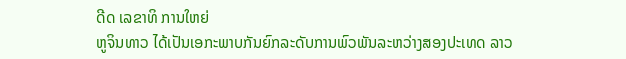ດີດ ເລຂາທິ ການໃຫຍ່
ຫູຈິນທາວ ໄດ້ເປັນເອກະພາບກັນຍົກລະດັບການພົວພັນລະຫວ່າງສອງປະເທດ ລາວ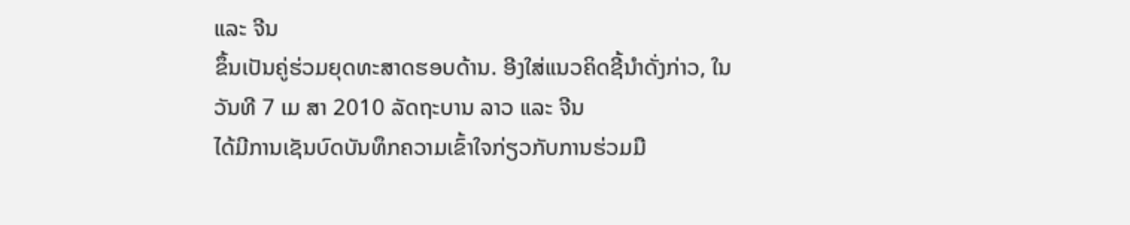ແລະ ຈີນ
ຂຶ້ນເປັນຄູ່ຮ່ວມຍຸດທະສາດຮອບດ້ານ. ອີງໃສ່ແນວຄິດຊີ້ນຳດັ່ງກ່າວ, ໃນວັນທີ 7 ເມ ສາ 2010 ລັດຖະບານ ລາວ ແລະ ຈີນ
ໄດ້ມີການເຊັນບົດບັນທຶກຄວາມເຂົ້າໃຈກ່ຽວກັບການຮ່ວມມື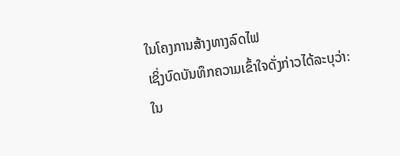ໃນໂຄງການສ້າງທາງລົດໄຟ
ເຊິ່ງບົດບັນທຶກຄວາມເຂົ້າໃຈດັ່ງກ່າວໄດ້ລະບຸວ່າ:
ໃນ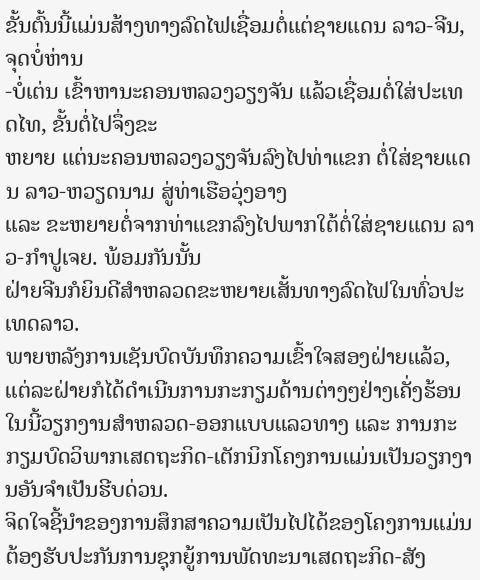ຂັ້ນຕົ້ນນີ້ແມ່ນສ້າງທາງລົດໄຟເຊື່ອມຕໍ່ແຕ່ຊາຍແດນ ລາວ-ຈີນ, ຈຸດບໍ່ຫ່ານ
-ບໍ່ເຕ່ນ ເຂົ້າຫານະຄອນຫລວງວຽງຈັນ ແລ້ວເຊື່ອມຕໍ່ໃສ່ປະເທດໄທ, ຂັ້ນຕໍ່ໄປຈຶ່ງຂະ
ຫຍາຍ ແຕ່ນະຄອນຫລວງວຽງຈັນລົງໄປທ່າແຂກ ຕໍ່ໃສ່ຊາຍແດນ ລາວ-ຫວຽດນາມ ສູ່ທ່າເຮືອວຸ່ງອາງ
ແລະ ຂະຫຍາຍຕໍ່ຈາກທ່າແຂກລົງໄປພາກໃຕ້ຕໍ່ໃສ່ຊາຍແດນ ລາວ-ກຳປູເຈຍ. ພ້ອມກັນນັ້ນ
ຝ່າຍຈີນກໍຍິນດີສຳຫລວດຂະຫຍາຍເສັ້ນທາງລົດໄຟໃນທົ່ວປະເທດລາວ.
ພາຍຫລັງການເຊັນບົດບັນທຶກຄວາມເຂົ້າໃຈສອງຝ່າຍແລ້ວ,
ແຕ່ລະຝ່າຍກໍໄດ້ດຳເນີນການກະກຽມດ້ານຕ່າງໆຢ່າງເຄັ່ງຮ້ອນ
ໃນນີ້ວຽກງານສຳຫລວດ-ອອກແບບແລວທາງ ແລະ ການກະ ກຽມບົດວິພາກເສດຖະກິດ-ເຕັກນິກໂຄງການແມ່ນເປັນວຽກງານອັນຈຳເປັນຮີບດ່ວນ.
ຈິດໃຈຊີ້ນຳຂອງການສຶກສາຄວາມເປັນໄປໄດ້ຂອງໂຄງການແມ່ນຕ້ອງຮັບປະກັນການຊຸກຍູ້ການພັດທະນາເສດຖະກິດ-ສັງ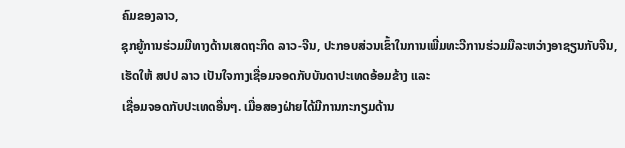ຄົມຂອງລາວ,
ຊຸກຍູ້ການຮ່ວມມືທາງດ້ານເສດຖະກິດ ລາວ-ຈີນ, ປະກອບສ່ວນເຂົ້າໃນການເພີ່ມທະວີການຮ່ວມມືລະຫວ່າງອາຊຽນກັບຈີນ,
ເຮັດໃຫ້ ສປປ ລາວ ເປັນໃຈກາງເຊື່ອມຈອດກັບບັນດາປະເທດອ້ອມຂ້າງ ແລະ
ເຊື່ອມຈອດກັບປະເທດອື່ນໆ. ເມື່ອສອງຝ່າຍໄດ້ມີການກະກຽມດ້ານ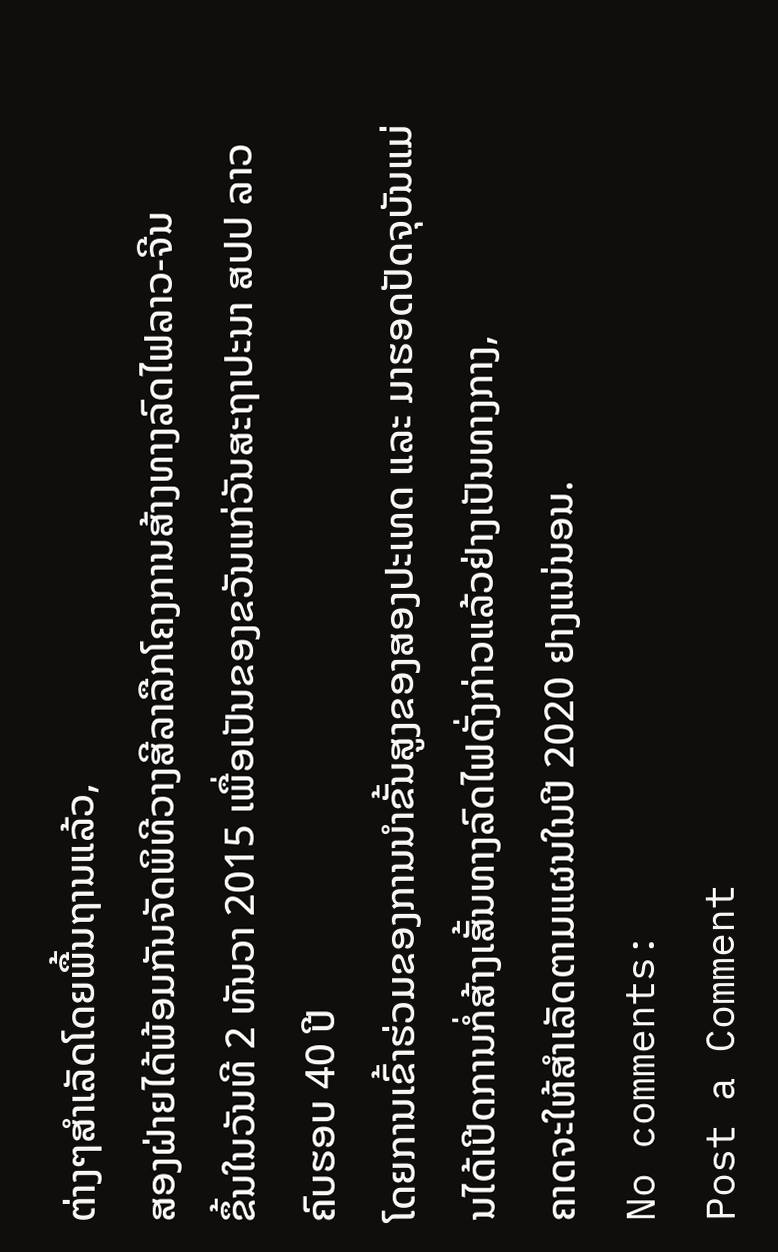ຕ່າງໆສຳເລັດໂດຍພື້ນຖານແລ້ວ,
ສອງຝ່າຍໄດ້ພ້ອມກັນຈັດພິທີວາງສີລາລືກໂຄງການສ້າງທາງລົດໄຟລາວ-ຈີນ
ຂຶ້ນໃນວັນທີ 2 ທັນວາ 2015 ເພື່ອເປັນຂອງຂວັນແກ່ວັນສະຖາປະນາ ສປປ ລາວ ຄົບຮອບ 40 ປີ
ໂດຍການເຂົ້າຮ່ວມຂອງການນຳຂັ້ນສູງຂອງສອງປະເທດ ແລະ ມາຮອດປັດຈຸບັນແມ່ນໄດ້ເປີດການກໍ່ສ້າງເສັ້ນທາງລົດໄຟດັ່ງກ່າວແລ້ວຢ່າງເປັນທາງກາງ,
ຄາດຈະໃຫ້ສຳເລັດຕາມແຜນໃນປີ 2020 ຢາງແນ່ນອນ.
No comments:
Post a Comment